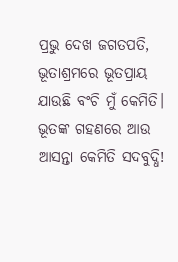ପ୍ରଭୁ ଦେଖ ଜଗତପତି,
ଭୂତାଶ୍ରମରେ ଭୂତପ୍ରାୟ
ଯାଉଛି ବଂଚି ମୁଁ କେମିତି।
ଭୂତଙ୍କ ଗହଣରେ ଆଉ
ଆସନ୍ତା କେମିତି ସଦବୁଦ୍ଧି!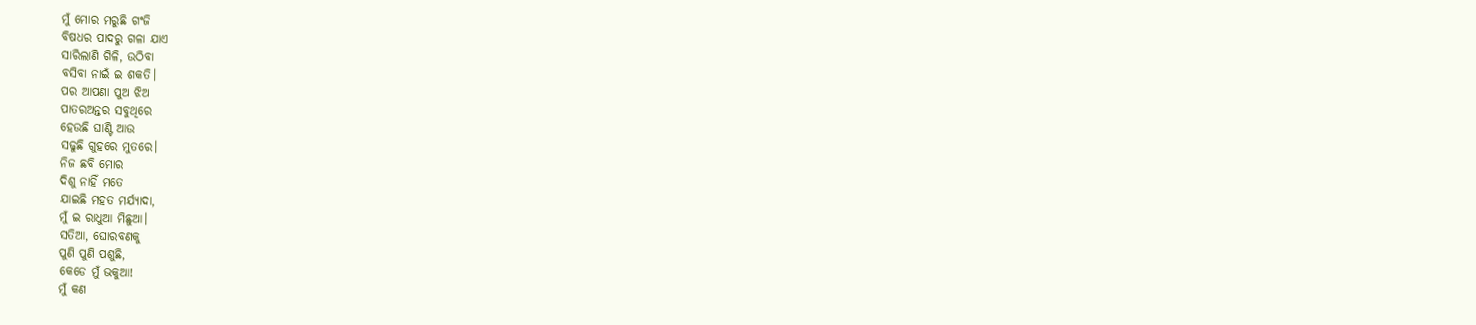ମୁଁ ମୋର ମରୁଛି ଗଂଜି
ବିଷଧର ପାଦରୁ ଗଳା ଯାଏ
ସାରିଲାଣି ଗିଳି, ଉଠିବା
ବସିବା ନାଇଁ ଇ ଶକତି।
ପର ଆପଣା ପୁଅ ଝିଅ
ପାତରଅନ୍ତର ସବୁଥିରେ
ହେଉଛି ଘାଣ୍ଟି ଆଉ
ସଢୁଛି ଗୁହରେ ମୁତରେ।
ନିଜ ଛବି ମୋର
ଦିଶୁ ନାହିଁ ମତେ
ଯାଇଛି ମହତ ମର୍ଯ୍ୟାଦା,
ମୁଁ ଇ ରାଧୁଆ ମିଛୁଆ।
ସତିଆ, ଘୋରବଣକୁ
ପୁଣି ପୁଣି ପଶୁଛି,
କେଡେ ମୁଁ ଭକୁଆ!
ମୁଁ କଣ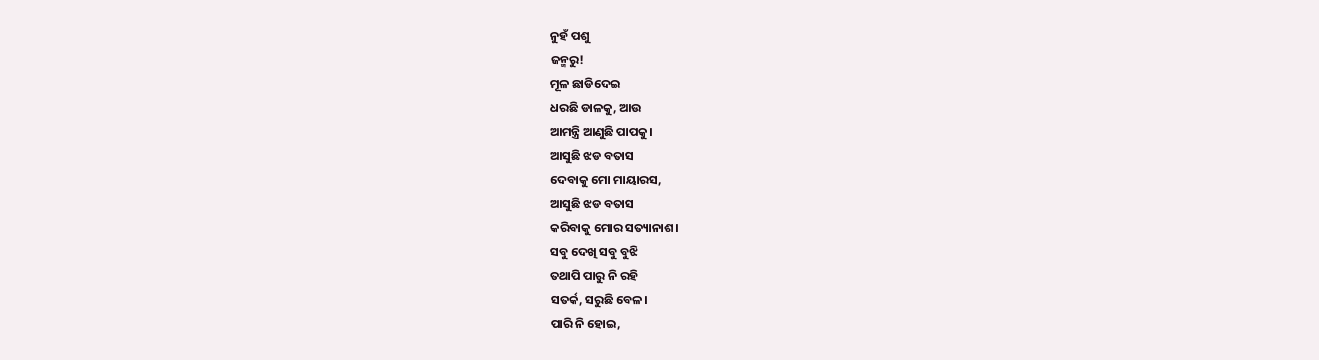ନୁହଁ ପଶୁ
ଜନ୍ମରୁ!
ମୂଳ ଛାଡିଦେଇ
ଧରଛି ଡାଳକୁ, ଆଉ
ଆମନ୍ତ୍ରି ଆଣୁଛି ପାପକୁ।
ଆସୁଛି ଝଡ ବତାସ
ଦେବାକୁ ମୋ ମାୟାରସ,
ଆସୁଛି ଝଡ ବତାସ
କରିବାକୁ ମୋର ସତ୍ୟାନାଶ।
ସବୁ ଦେଖି ସବୁ ବୁଝି
ତଥାପି ପାରୁ ନି ରହି
ସତର୍କ, ସରୁଛି ବେଳ।
ପାରି ନି ହୋଇ,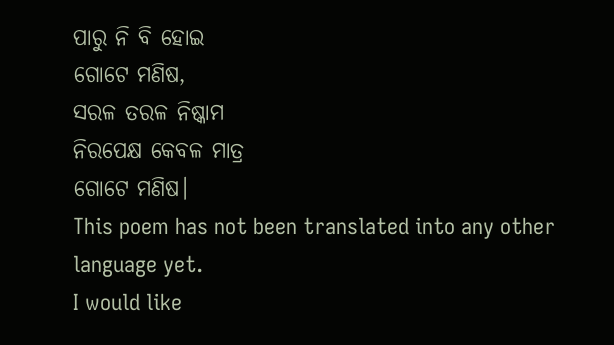ପାରୁ ନି ବି ହୋଇ
ଗୋଟେ ମଣିଷ,
ସରଳ ତରଳ ନିଷ୍କାମ
ନିରପେକ୍ଷ କେବଳ ମାତ୍ର
ଗୋଟେ ମଣିଷ।
This poem has not been translated into any other language yet.
I would like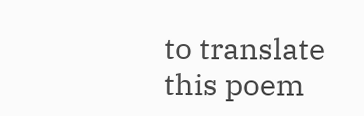to translate this poem